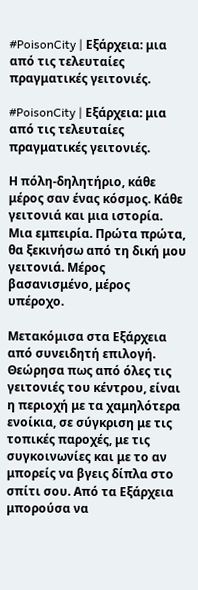#PoisonCity | Εξάρχεια: μια από τις τελευταίες πραγματικές γειτονιές.

#PoisonCity | Εξάρχεια: μια από τις τελευταίες πραγματικές γειτονιές.

Η πόλη-δηλητήριο, κάθε μέρος σαν ένας κόσμος. Κάθε γειτονιά και μια ιστορία. Μια εμπειρία. Πρώτα πρώτα, θα ξεκινήσω από τη δική μου γειτονιά. Μέρος βασανισμένο, μέρος υπέροχο.

Μετακόμισα στα Εξάρχεια από συνειδητή επιλογή. Θεώρησα πως από όλες τις γειτονιές του κέντρου, είναι η περιοχή με τα χαμηλότερα ενοίκια, σε σύγκριση με τις τοπικές παροχές, με τις συγκοινωνίες και με το αν μπορείς να βγεις δίπλα στο σπίτι σου. Από τα Εξάρχεια μπορούσα να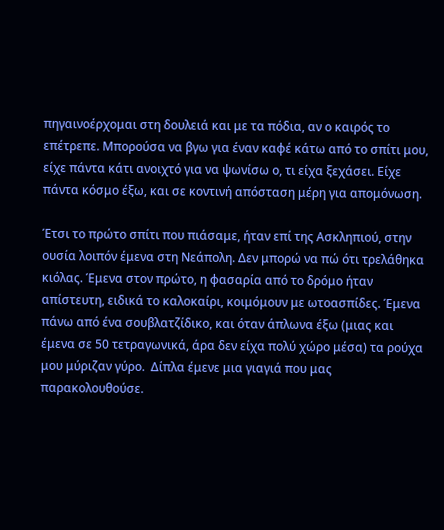πηγαινοέρχομαι στη δουλειά και με τα πόδια, αν ο καιρός το επέτρεπε. Μπορούσα να βγω για έναν καφέ κάτω από το σπίτι μου, είχε πάντα κάτι ανοιχτό για να ψωνίσω ο, τι είχα ξεχάσει. Είχε πάντα κόσμο έξω, και σε κοντινή απόσταση μέρη για απομόνωση.

Έτσι το πρώτο σπίτι που πιάσαμε, ήταν επί της Ασκληπιού, στην ουσία λοιπόν έμενα στη Νεάπολη. Δεν μπορώ να πώ ότι τρελάθηκα κιόλας. Έμενα στον πρώτο, η φασαρία από το δρόμο ήταν απίστευτη, ειδικά το καλοκαίρι, κοιμόμουν με ωτοασπίδες. Έμενα πάνω από ένα σουβλατζίδικο, και όταν άπλωνα έξω (μιας και έμενα σε 50 τετραγωνικά, άρα δεν είχα πολύ χώρο μέσα) τα ρούχα μου μύριζαν γύρο.  Δίπλα έμενε μια γιαγιά που μας παρακολουθούσε.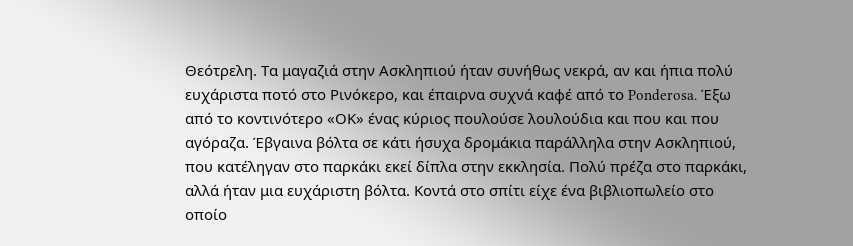Θεότρελη. Τα μαγαζιά στην Ασκληπιού ήταν συνήθως νεκρά, αν και ήπια πολύ ευχάριστα ποτό στο Ρινόκερο, και έπαιρνα συχνά καφέ από το Ponderosa. Έξω από το κοντινότερο «ΟΚ» ένας κύριος πουλούσε λουλούδια και που και που αγόραζα. Έβγαινα βόλτα σε κάτι ήσυχα δρομάκια παράλληλα στην Ασκληπιού, που κατέληγαν στο παρκάκι εκεί δίπλα στην εκκλησία. Πολύ πρέζα στο παρκάκι, αλλά ήταν μια ευχάριστη βόλτα. Κοντά στο σπίτι είχε ένα βιβλιοπωλείο στο οποίο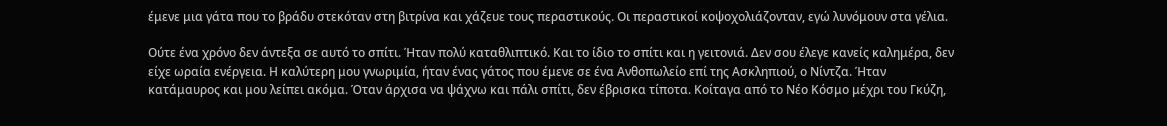έμενε μια γάτα που το βράδυ στεκόταν στη βιτρίνα και χάζευε τους περαστικούς. Οι περαστικοί κοψοχολιάζονταν, εγώ λυνόμουν στα γέλια.

Ούτε ένα χρόνο δεν άντεξα σε αυτό το σπίτι. Ήταν πολύ καταθλιπτικό. Και το ίδιο το σπίτι και η γειτονιά. Δεν σου έλεγε κανείς καλημέρα, δεν είχε ωραία ενέργεια. Η καλύτερη μου γνωριμία, ήταν ένας γάτος που έμενε σε ένα Ανθοπωλείο επί της Ασκληπιού, ο Νίντζα. Ήταν κατάμαυρος και μου λείπει ακόμα. Όταν άρχισα να ψάχνω και πάλι σπίτι, δεν έβρισκα τίποτα. Κοίταγα από το Νέο Κόσμο μέχρι του Γκύζη,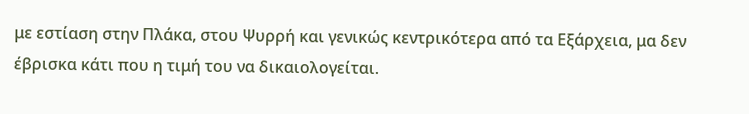με εστίαση στην Πλάκα, στου Ψυρρή και γενικώς κεντρικότερα από τα Εξάρχεια, μα δεν έβρισκα κάτι που η τιμή του να δικαιολογείται.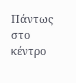Πάντως στο κέντρο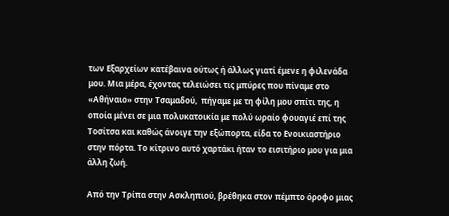των Εξαρχείων κατέβαινα ούτως ή άλλως γιατί έμενε η φιλενάδα μου. Μια μέρα, έχοντας τελειώσει τις μπύρες που πίναμε στο «Αθήναιο» στην Τσαμαδού,  πήγαμε με τη φίλη μου σπίτι της, η οποία μένει σε μια πολυκατοικία με πολύ ωραίο φουαγιέ επί της Τοσίτσα και καθώς άνοιγε την εξώπορτα, είδα το Ενοικιαστήριο στην πόρτα. Το κίτρινο αυτό χαρτάκι ήταν το εισιτήριο μου για μια άλλη ζωή.

Από την Τρίπα στην Ασκληπιού, βρέθηκα στον πέμπτο όροφο μιας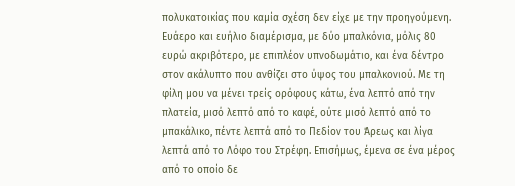πολυκατοικίας που καμία σχέση δεν είχε με την προηγούμενη. Ευάερο και ευήλιο διαμέρισμα, με δύο μπαλκόνια, μόλις 80 ευρώ ακριβότερο, με επιπλέον υπνοδωμάτιο, και ένα δέντρο στον ακάλυπτο που ανθίζει στο ύψος του μπαλκονιού. Με τη φίλη μου να μένει τρείς ορόφους κάτω, ένα λεπτό από την πλατεία, μισό λεπτό από το καφέ, ούτε μισό λεπτό από το μπακάλικο, πέντε λεπτά από το Πεδίον του Άρεως και λίγα λεπτά από το Λόφο του Στρέφη. Επισήμως, έμενα σε ένα μέρος από το οποίο δε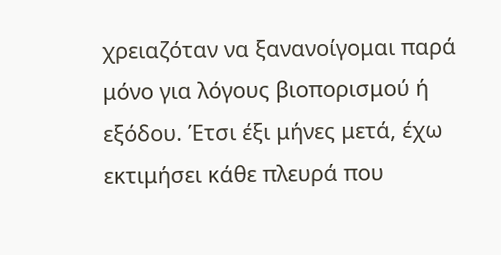χρειαζόταν να ξανανοίγομαι παρά μόνο για λόγους βιοπορισμού ή εξόδου. Έτσι έξι μήνες μετά, έχω εκτιμήσει κάθε πλευρά που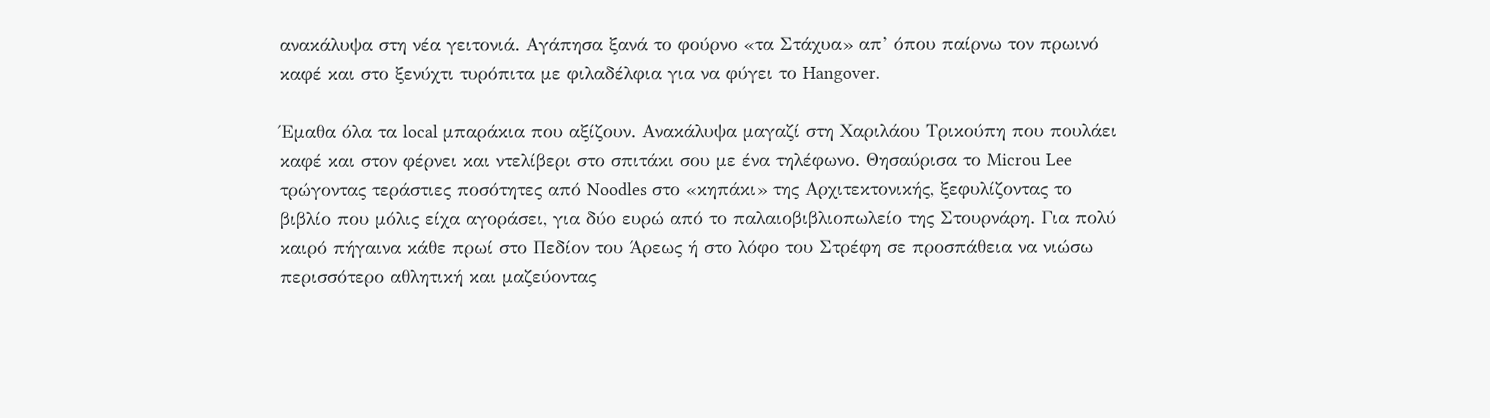ανακάλυψα στη νέα γειτονιά. Αγάπησα ξανά το φούρνο «τα Στάχυα» απ’ όπου παίρνω τον πρωινό καφέ και στο ξενύχτι τυρόπιτα με φιλαδέλφια για να φύγει το Hangover.

Έμαθα όλα τα local μπαράκια που αξίζουν. Ανακάλυψα μαγαζί στη Χαριλάου Τρικούπη που πουλάει καφέ και στον φέρνει και ντελίβερι στο σπιτάκι σου με ένα τηλέφωνο. Θησαύρισα το Microu Lee τρώγοντας τεράστιες ποσότητες από Noodles στο «κηπάκι» της Αρχιτεκτονικής, ξεφυλίζοντας το βιβλίο που μόλις είχα αγοράσει, για δύο ευρώ από το παλαιοβιβλιοπωλείο της Στουρνάρη. Για πολύ καιρό πήγαινα κάθε πρωί στο Πεδίον του Άρεως ή στο λόφο του Στρέφη σε προσπάθεια να νιώσω περισσότερο αθλητική και μαζεύοντας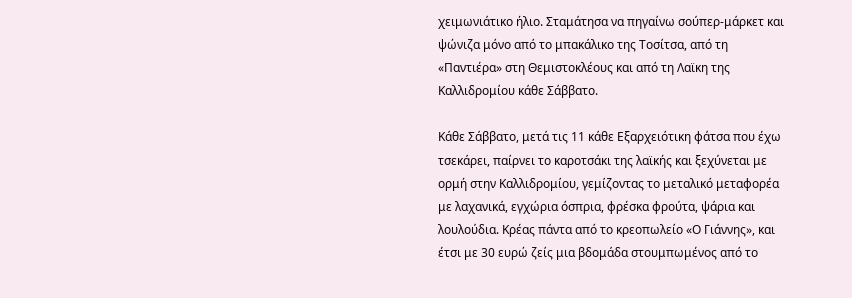χειμωνιάτικο ήλιο. Σταμάτησα να πηγαίνω σούπερ-μάρκετ και ψώνιζα μόνο από το μπακάλικο της Τοσίτσα, από τη «Παντιέρα» στη Θεμιστοκλέους και από τη Λαϊκη της Καλλιδρομίου κάθε Σάββατο.

Κάθε Σάββατο, μετά τις 11 κάθε Εξαρχειότικη φάτσα που έχω τσεκάρει, παίρνει το καροτσάκι της λαϊκής και ξεχύνεται με ορμή στην Καλλιδρομίου, γεμίζοντας το μεταλικό μεταφορέα με λαχανικά, εγχώρια όσπρια, φρέσκα φρούτα, ψάρια και λουλούδια. Κρέας πάντα από το κρεοπωλείο «Ο Γιάννης», και έτσι με 30 ευρώ ζείς μια βδομάδα στουμπωμένος από το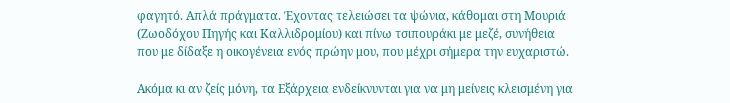φαγητό. Απλά πράγματα. Έχοντας τελειώσει τα ψώνια, κάθομαι στη Μουριά (Ζωοδόχου Πηγής και Καλλιδρομίου) και πίνω τσιπουράκι με μεζέ, συνήθεια που με δίδαξε η οικογένεια ενός πρώην μου, που μέχρι σήμερα την ευχαριστώ.

Ακόμα κι αν ζείς μόνη, τα Εξάρχεια ενδείκνυνται για να μη μείνεις κλεισμένη για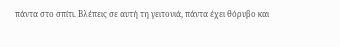πάντα στο σπίτι. Βλέπεις σε αυτή τη γειτονιά, πάντα έχει θόρυβο και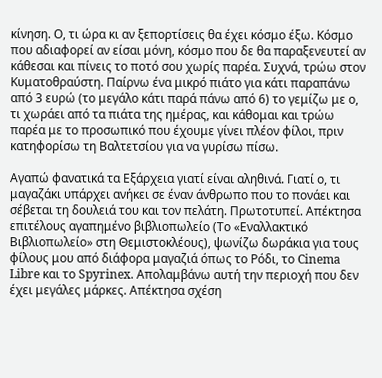κίνηση. Ο, τι ώρα κι αν ξεπορτίσεις θα έχει κόσμο έξω. Κόσμο που αδιαφορεί αν είσαι μόνη, κόσμο που δε θα παραξενευτεί αν κάθεσαι και πίνεις το ποτό σου χωρίς παρέα. Συχνά, τρώω στον Κυματοθραύστη. Παίρνω ένα μικρό πιάτο για κάτι παραπάνω από 3 ευρώ (το μεγάλο κάτι παρά πάνω από 6) το γεμίζω με ο, τι χωράει από τα πιάτα της ημέρας, και κάθομαι και τρώω παρέα με το προσωπικό που έχουμε γίνει πλέον φίλοι, πριν κατηφορίσω τη Βαλτετσίου για να γυρίσω πίσω.

Αγαπώ φανατικά τα Εξάρχεια γιατί είναι αληθινά. Γιατί ο, τι μαγαζάκι υπάρχει ανήκει σε έναν άνθρωπο που το πονάει και σέβεται τη δουλειά του και τον πελάτη. Πρωτοτυπεί. Απέκτησα επιτέλους αγαπημένο βιβλιοπωλείο (Το «Εναλλακτικό Βιβλιοπωλείο» στη Θεμιστοκλέους), ψωνίζω δωράκια για τους φίλους μου από διάφορα μαγαζιά όπως το Ρόδι, το Cinema Libre και το Spyrinex. Απολαμβάνω αυτή την περιοχή που δεν έχει μεγάλες μάρκες. Απέκτησα σχέση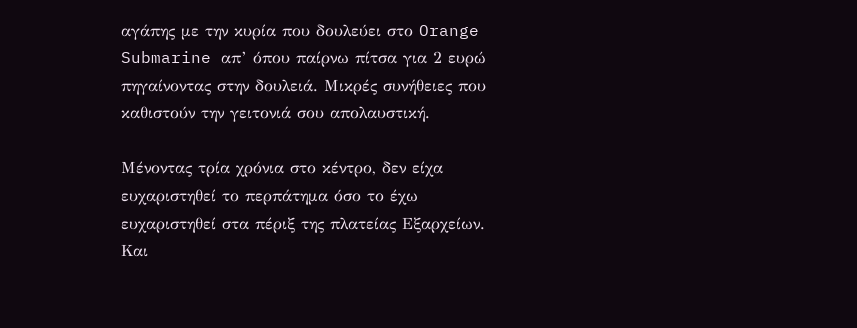αγάπης με την κυρία που δουλεύει στο Orange Submarine απ’ όπου παίρνω πίτσα για 2 ευρώ πηγαίνοντας στην δουλειά. Μικρές συνήθειες που καθιστούν την γειτονιά σου απολαυστική.

Μένοντας τρία χρόνια στο κέντρο, δεν είχα ευχαριστηθεί το περπάτημα όσο το έχω ευχαριστηθεί στα πέριξ της πλατείας Εξαρχείων. Και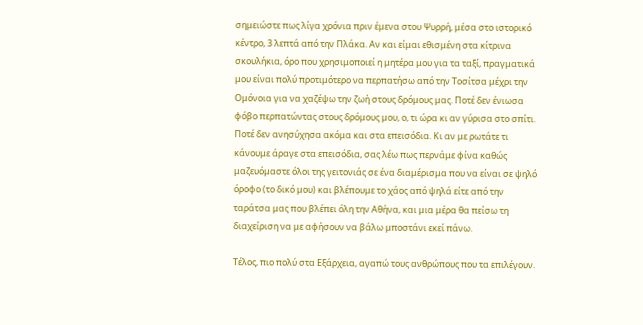σημειώστε πως λίγα χρόνια πριν έμενα στου Ψυρρή, μέσα στο ιστορικό κέντρο, 3 λεπτά από την Πλάκα. Αν και είμαι εθισμένη στα κίτρινα σκουλήκια, όρο που χρησιμοποιεί η μητέρα μου για τα ταξί, πραγματικά μου είναι πολύ προτιμότερο να περπατήσω από την Τοσίτσα μέχρι την Ομόνοια για να χαζέψω την ζωή στους δρόμους μας. Ποτέ δεν ένιωσα φόβο περπατώντας στους δρόμους μου, ο, τι ώρα κι αν γύρισα στο σπίτι. Ποτέ δεν ανησύχησα ακόμα και στα επεισόδια. Κι αν με ρωτάτε τι κάνουμε άραγε στα επεισόδια, σας λέω πως περνάμε φίνα καθώς μαζευόμαστε όλοι της γειτονιάς σε ένα διαμέρισμα που να είναι σε ψηλό όροφο (το δικό μου) και βλέπουμε το χάος από ψηλά είτε από την ταράτσα μας που βλέπει όλη την Αθήνα, και μια μέρα θα πείσω τη διαχείριση να με αφήσουν να βάλω μποστάνι εκεί πάνω.

Τέλος, πιο πολύ στα Εξάρχεια, αγαπώ τους ανθρώπους που τα επιλέγουν.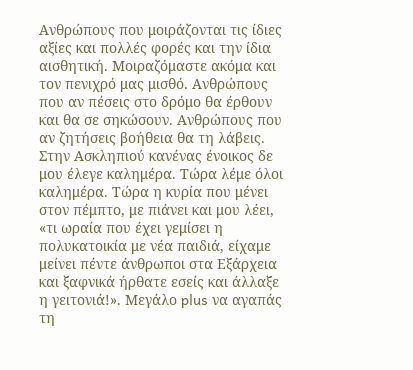Ανθρώπους που μοιράζονται τις ίδιες αξίες και πολλές φορές και την ίδια αισθητική. Μοιραζόμαστε ακόμα και τον πενιχρό μας μισθό. Ανθρώπους που αν πέσεις στο δρόμο θα έρθουν και θα σε σηκώσουν. Ανθρώπους που αν ζητήσεις βοήθεια θα τη λάβεις. Στην Ασκληπιού κανένας ένοικος δε μου έλεγε καλημέρα. Τώρα λέμε όλοι καλημέρα. Τώρα η κυρία που μένει στον πέμπτο, με πιάνει και μου λέει, «τι ωραία που έχει γεμίσει η πολυκατοικία με νέα παιδιά, είχαμε μείνει πέντε άνθρωποι στα Εξάρχεια και ξαφνικά ήρθατε εσείς και άλλαξε η γειτονιά!». Μεγάλο plus να αγαπάς τη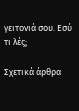γειτονιά σου. Εσύ τι λές;

Σχετικά άρθρα